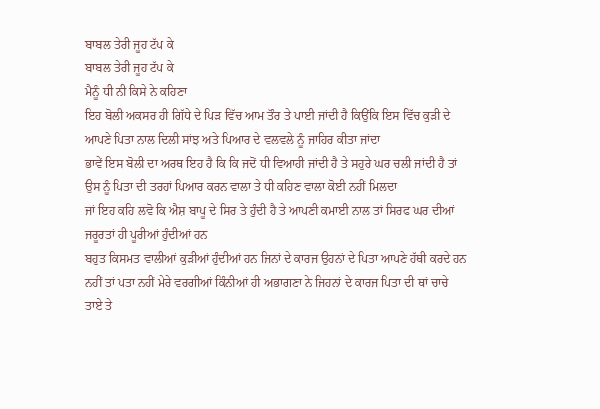ਬਾਬਲ ਤੇਰੀ ਜੂਹ ਟੱਪ ਕੇ
ਬਾਬਲ ਤੇਰੀ ਜੂਹ ਟੱਪ ਕੇ
ਮੈਨੂੰ ਧੀ ਨੀ ਕਿਸੇ ਨੇ ਕਹਿਣਾ
ਇਹ ਬੋਲੀ ਅਕਸਰ ਹੀ ਗਿੱਧੇ ਦੇ ਪਿੜ ਵਿੱਚ ਆਮ ਤੌਰ ਤੇ ਪਾਈ ਜਾਂਦੀ ਹੈ ਕਿਉਂਕਿ ਇਸ ਵਿੱਚ ਕੁੜੀ ਦੇ ਆਪਣੇ ਪਿਤਾ ਨਾਲ ਦਿਲੀ ਸਾਂਝ ਅਤੇ ਪਿਆਰ ਦੇ ਵਲਵਲੇ ਨੂੰ ਜਾਹਿਰ ਕੀਤਾ ਜਾਂਦਾ
ਭਾਵੇਂ ਇਸ ਬੋਲੀ ਦਾ ਅਰਥ ਇਹ ਹੈ ਕਿ ਕਿ ਜਦੋਂ ਧੀ ਵਿਆਹੀ ਜਾਂਦੀ ਹੈ ਤੇ ਸਹੁਰੇ ਘਰ ਚਲੀ ਜਾਂਦੀ ਹੈ ਤਾਂ ਉਸ ਨੂੰ ਪਿਤਾ ਦੀ ਤਰਹਾਂ ਪਿਆਰ ਕਰਨ ਵਾਲਾ ਤੇ ਧੀ ਕਹਿਣ ਵਾਲਾ ਕੋਈ ਨਹੀਂ ਮਿਲਦਾ
ਜਾਂ ਇਹ ਕਹਿ ਲਵੋ ਕਿ ਐਸ਼ ਬਾਪੂ ਦੇ ਸਿਰ ਤੇ ਹੁੰਦੀ ਹੈ ਤੇ ਆਪਣੀ ਕਮਾਈ ਨਾਲ ਤਾਂ ਸਿਰਫ ਘਰ ਦੀਆਂ ਜਰੂਰਤਾਂ ਹੀ ਪੂਰੀਆਂ ਹੁੰਦੀਆਂ ਹਨ
ਬਹੁਤ ਕਿਸਮਤ ਵਾਲੀਆਂ ਕੁੜੀਆਂ ਹੁੰਦੀਆਂ ਹਨ ਜਿਨਾਂ ਦੇ ਕਾਰਜ ਉਹਨਾਂ ਦੇ ਪਿਤਾ ਆਪਣੇ ਹੱਥੀ ਕਰਦੇ ਹਨ ਨਹੀਂ ਤਾਂ ਪਤਾ ਨਹੀਂ ਮੇਰੇ ਵਰਗੀਆਂ ਕਿੰਨੀਆਂ ਹੀ ਅਭਾਗਣਾ ਨੇ ਜਿਹਨਾਂ ਦੇ ਕਾਰਜ ਪਿਤਾ ਦੀ ਥਾਂ ਚਾਚੇ ਤਾਏ ਤੇ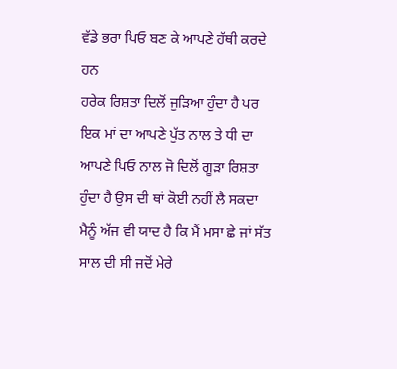ਵੱਡੇ ਭਰਾ ਪਿਓ ਬਣ ਕੇ ਆਪਣੇ ਹੱਥੀ ਕਰਦੇ ਹਨ
ਹਰੇਕ ਰਿਸ਼ਤਾ ਦਿਲੋਂ ਜੁੜਿਆ ਹੁੰਦਾ ਹੈ ਪਰ ਇਕ ਮਾਂ ਦਾ ਆਪਣੇ ਪੁੱਤ ਨਾਲ ਤੇ ਧੀ ਦਾ ਆਪਣੇ ਪਿਓ ਨਾਲ ਜੋ ਦਿਲੋਂ ਗੂੜਾ ਰਿਸ਼ਤਾ ਹੁੰਦਾ ਹੈ ਉਸ ਦੀ ਥਾਂ ਕੋਈ ਨਹੀਂ ਲੈ ਸਕਦਾ ਮੈਨੂੰ ਅੱਜ ਵੀ ਯਾਦ ਹੈ ਕਿ ਮੈਂ ਮਸਾ ਛੇ ਜਾਂ ਸੱਤ ਸਾਲ ਦੀ ਸੀ ਜਦੋਂ ਮੇਰੇ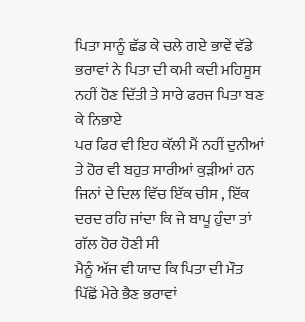ਪਿਤਾ ਸਾਨੂੰ ਛੱਡ ਕੇ ਚਲੇ ਗਏ ਭਾਵੇਂ ਵੱਡੇ ਭਰਾਵਾਂ ਨੇ ਪਿਤਾ ਦੀ ਕਮੀ ਕਦੀ ਮਹਿਸੂਸ ਨਹੀਂ ਹੋਣ ਦਿੱਤੀ ਤੇ ਸਾਰੇ ਫਰਜ ਪਿਤਾ ਬਣ ਕੇ ਨਿਭਾਏ
ਪਰ ਫਿਰ ਵੀ ਇਹ ਕੱਲੀ ਮੈਂ ਨਹੀਂ ਦੁਨੀਆਂ ਤੇ ਹੋਰ ਵੀ ਬਹੁਤ ਸਾਰੀਆਂ ਕੁੜੀਆਂ ਹਨ ਜਿਨਾਂ ਦੇ ਦਿਲ ਵਿੱਚ ਇੱਕ ਚੀਸ , ਇੱਕ ਦਰਦ ਰਹਿ ਜਾਂਦਾ ਕਿ ਜੇ ਬਾਪੂ ਹੁੰਦਾ ਤਾਂ ਗੱਲ ਹੋਰ ਹੋਣੀ ਸੀ
ਮੈਨੂੰ ਅੱਜ ਵੀ ਯਾਦ ਕਿ ਪਿਤਾ ਦੀ ਮੌਤ ਪਿੱਛੋਂ ਮੇਰੇ ਭੈਣ ਭਰਾਵਾਂ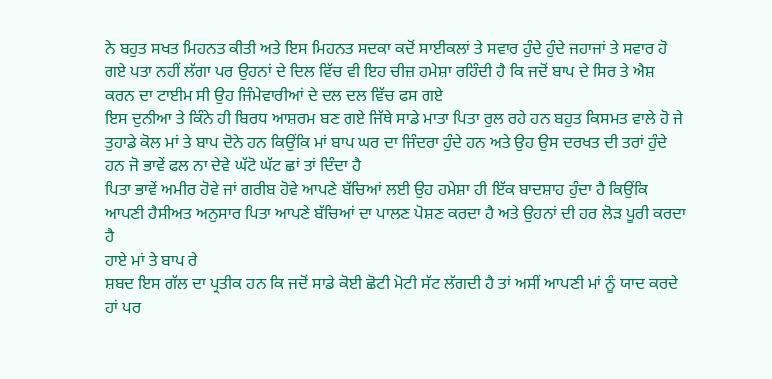ਨੇ ਬਹੁਤ ਸਖਤ ਮਿਹਨਤ ਕੀਤੀ ਅਤੇ ਇਸ ਮਿਹਨਤ ਸਦਕਾ ਕਦੋਂ ਸਾਈਕਲਾਂ ਤੇ ਸਵਾਰ ਹੁੰਦੇ ਹੁੰਦੇ ਜਹਾਜਾਂ ਤੇ ਸਵਾਰ ਹੋ ਗਏ ਪਤਾ ਨਹੀਂ ਲੱਗਾ ਪਰ ਉਹਨਾਂ ਦੇ ਦਿਲ ਵਿੱਚ ਵੀ ਇਹ ਚੀਜ਼ ਹਮੇਸ਼ਾ ਰਹਿੰਦੀ ਹੈ ਕਿ ਜਦੋਂ ਬਾਪ ਦੇ ਸਿਰ ਤੇ ਐਸ਼ ਕਰਨ ਦਾ ਟਾਈਮ ਸੀ ਉਹ ਜਿੰਮੇਵਾਰੀਆਂ ਦੇ ਦਲ ਦਲ ਵਿੱਚ ਫਸ ਗਏ
ਇਸ ਦੁਨੀਆ ਤੇ ਕਿੰਨੇ ਹੀ ਬਿਰਧ ਆਸ਼ਰਮ ਬਣ ਗਏ ਜਿੱਥੇ ਸਾਡੇ ਮਾਤਾ ਪਿਤਾ ਰੁਲ ਰਹੇ ਹਨ ਬਹੁਤ ਕਿਸਮਤ ਵਾਲੇ ਹੋ ਜੇ ਤੁਹਾਡੇ ਕੋਲ ਮਾਂ ਤੇ ਬਾਪ ਦੋਨੇ ਹਨ ਕਿਉਂਕਿ ਮਾਂ ਬਾਪ ਘਰ ਦਾ ਜਿੰਦਰਾ ਹੁੰਦੇ ਹਨ ਅਤੇ ਉਹ ਉਸ ਦਰਖਤ ਦੀ ਤਰਾਂ ਹੁੰਦੇ ਹਨ ਜੋ ਭਾਵੇਂ ਫਲ ਨਾ ਦੇਵੇ ਘੱਟੋ ਘੱਟ ਛਾਂ ਤਾਂ ਦਿੰਦਾ ਹੈ
ਪਿਤਾ ਭਾਵੇਂ ਅਮੀਰ ਹੋਵੇ ਜਾਂ ਗਰੀਬ ਹੋਵੇ ਆਪਣੇ ਬੱਚਿਆਂ ਲਈ ਉਹ ਹਮੇਸ਼ਾ ਹੀ ਇੱਕ ਬਾਦਸ਼ਾਹ ਹੁੰਦਾ ਹੈ ਕਿਉਂਕਿ ਆਪਣੀ ਹੈਸੀਅਤ ਅਨੁਸਾਰ ਪਿਤਾ ਆਪਣੇ ਬੱਚਿਆਂ ਦਾ ਪਾਲਣ ਪੋਸ਼ਣ ਕਰਦਾ ਹੈ ਅਤੇ ਉਹਨਾਂ ਦੀ ਹਰ ਲੋੜ ਪੂਰੀ ਕਰਦਾ ਹੈ
ਹਾਏ ਮਾਂ ਤੇ ਬਾਪ ਰੇ
ਸ਼ਬਦ ਇਸ ਗੱਲ ਦਾ ਪ੍ਰਤੀਕ ਹਨ ਕਿ ਜਦੋਂ ਸਾਡੇ ਕੋਈ ਛੋਟੀ ਮੋਟੀ ਸੱਟ ਲੱਗਦੀ ਹੈ ਤਾਂ ਅਸੀਂ ਆਪਣੀ ਮਾਂ ਨੂੰ ਯਾਦ ਕਰਦੇ ਹਾਂ ਪਰ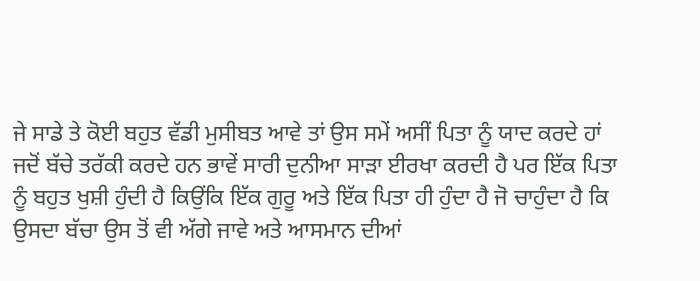ਜੇ ਸਾਡੇ ਤੇ ਕੋਈ ਬਹੁਤ ਵੱਡੀ ਮੁਸੀਬਤ ਆਵੇ ਤਾਂ ਉਸ ਸਮੇਂ ਅਸੀਂ ਪਿਤਾ ਨੂੰ ਯਾਦ ਕਰਦੇ ਹਾਂ
ਜਦੋਂ ਬੱਚੇ ਤਰੱਕੀ ਕਰਦੇ ਹਨ ਭਾਵੇਂ ਸਾਰੀ ਦੁਨੀਆ ਸਾੜਾ ਈਰਖਾ ਕਰਦੀ ਹੈ ਪਰ ਇੱਕ ਪਿਤਾ ਨੂੰ ਬਹੁਤ ਖੁਸ਼ੀ ਹੁੰਦੀ ਹੈ ਕਿਉਂਕਿ ਇੱਕ ਗੁਰੂ ਅਤੇ ਇੱਕ ਪਿਤਾ ਹੀ ਹੁੰਦਾ ਹੈ ਜੋ ਚਾਹੁੰਦਾ ਹੈ ਕਿ ਉਸਦਾ ਬੱਚਾ ਉਸ ਤੋਂ ਵੀ ਅੱਗੇ ਜਾਵੇ ਅਤੇ ਆਸਮਾਨ ਦੀਆਂ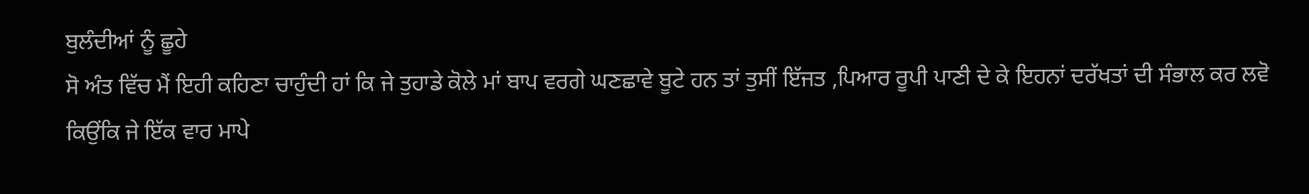ਬੁਲੰਦੀਆਂ ਨੂੰ ਛੂਹੇ
ਸੋ ਅੰਤ ਵਿੱਚ ਮੈਂ ਇਹੀ ਕਹਿਣਾ ਚਾਹੁੰਦੀ ਹਾਂ ਕਿ ਜੇ ਤੁਹਾਡੇ ਕੋਲੇ ਮਾਂ ਬਾਪ ਵਰਗੇ ਘਣਛਾਵੇ ਬੂਟੇ ਹਨ ਤਾਂ ਤੁਸੀਂ ਇੱਜਤ ,ਪਿਆਰ ਰੂਪੀ ਪਾਣੀ ਦੇ ਕੇ ਇਹਨਾਂ ਦਰੱਖਤਾਂ ਦੀ ਸੰਭਾਲ ਕਰ ਲਵੋ ਕਿਉਂਕਿ ਜੇ ਇੱਕ ਵਾਰ ਮਾਪੇ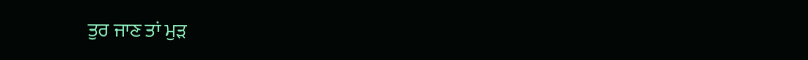ਤੁਰ ਜਾਣ ਤਾਂ ਮੁੜ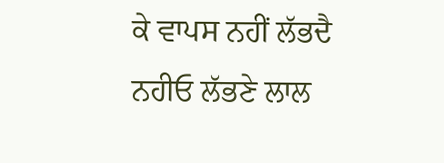ਕੇ ਵਾਪਸ ਨਹੀਂ ਲੱਭਦੈ
ਨਹੀਓ ਲੱਭਣੇ ਲਾਲ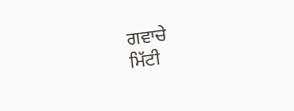ਗਵਾਚੇ
ਮਿੱਟੀ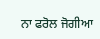ਨਾ ਫਰੋਲ ਜੋਗੀਆ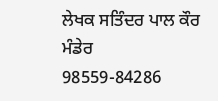ਲੇਖਕ ਸਤਿੰਦਰ ਪਾਲ ਕੌਰ ਮੰਡੇਰ
98559-84286